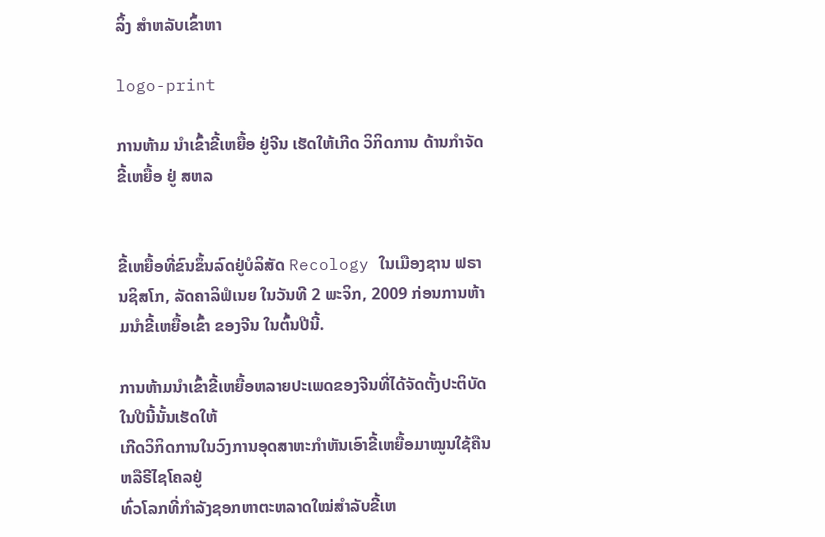ລິ້ງ ສຳຫລັບເຂົ້າຫາ

logo-print

ການຫ້າມ ນໍາເຂົ້າຂີ້ເຫຍື້ອ ຢູ່ຈີນ ເຮັດໃຫ້ເກີດ ວິກິດການ ດ້ານກໍາຈັດ ຂີ້ເຫຍື້ອ ຢູ່ ສຫລ


ຂີ້ເຫຍື້ອທີ່ຂົນຂຶ້ນລົດຢູ່ບໍລິສັດ Recology ໃນເມືອງຊານ ຟຣານຊິສໂກ, ລັດຄາລິຟໍເນຍ ໃນວັນທີ 2 ພະຈິກ, 2009 ກ່ອນການຫ້າມນໍາຂີ້ເຫຍື້ອເຂົ້າ ຂອງຈີນ ໃນຕົ້ນປີນີ້.

ການຫ້າມນໍາເຂົ້າຂີ້ເຫຍື້ອຫລາຍປະເພດຂອງຈີນທີ່ໄດ້ຈັດຕັ້ງປະຕິບັດ ໃນປີນີ້ນັ້ນເຮັດໃຫ້
ເກີດວິກິດການໃນວົງການອຸດສາຫະກໍາຫັນເອົາຂີ້ເຫຍື້ອມາໝູນໃຊ້ຄືນ ຫລືຣີໄຊໂຄລຢູ່
ທົ່ວໂລກທີ່ກໍາລັງຊອກຫາຕະຫລາດໃໝ່ສໍາລັບຂີ້ເຫ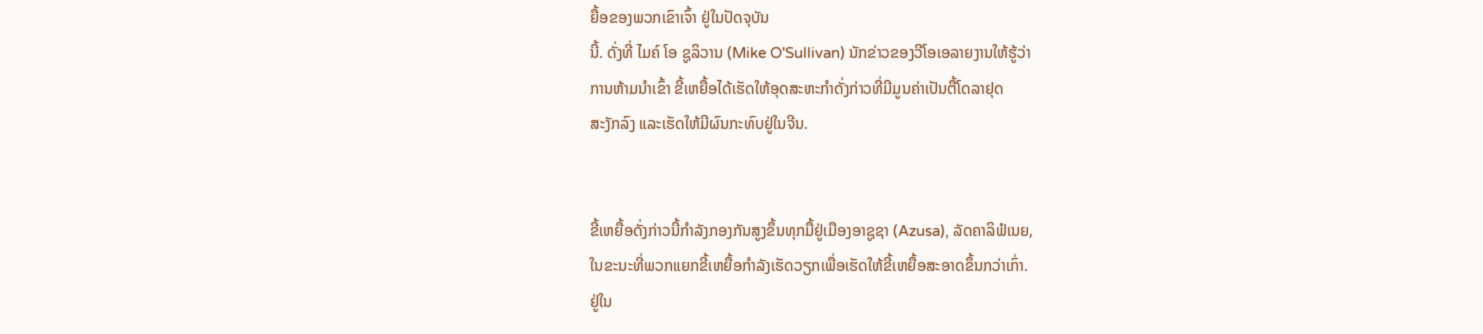ຍື້ອຂອງພວກເຂົາເຈົ້າ ຢູ່ໃນປັດຈຸບັນ
ນີ້. ດັ່ງທີ່ ໄມຄ໌ ໂອ ຊູລິວານ (Mike O'Sullivan) ນັກຂ່າວຂອງວີໂອເອລາຍງານໃຫ້ຮູ້ວ່າ
ການຫ້າມນໍາເຂົ້າ ຂີ້ເຫຍື້ອໄດ້ເຮັດໃຫ້ອຸດສະຫະກໍາດັ່ງກ່າວທີ່ມີມູນຄ່າເປັນຕື້ໂດລາຢຸດ
ສະງັກລົງ ແລະເຮັດໃຫ້ມີຜົນກະທົບຢູ່ໃນຈີນ.


ຂີ້ເຫຍື້ອດັ່ງກ່າວນີ້ກໍາລັງກອງກັນສູງຂຶ້ນທຸກມື້ຢູ່ເມືອງອາຊູຊາ (Azusa), ລັດຄາລິຟໍເນຍ,
ໃນຂະນະທີ່ພວກແຍກຂີ້ເຫຍື້ອກໍາລັງເຮັດວຽກເພື່ອເຮັດໃຫ້ຂີ້ເຫຍື້ອສະອາດຂຶ້ນກວ່າເກົ່າ.
ຢູ່ໃນ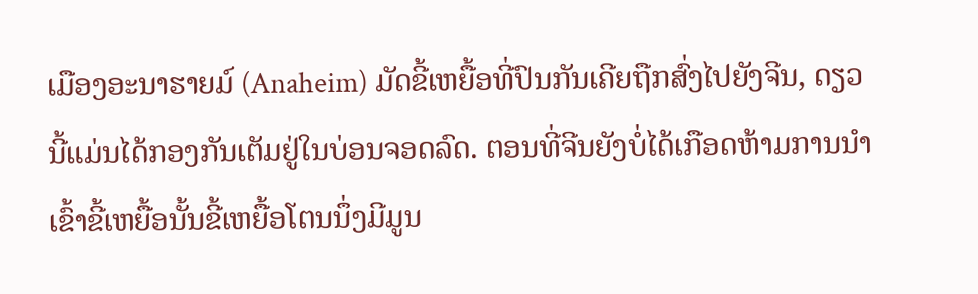ເມືອງອະນາຮາຍມ໌ (Anaheim) ມັດຂີ້ເຫຍື້ອທີ່ປົນກັນເຄີຍຖືກສົ່ງໄປຍັງຈີນ, ດຽວ
ນີ້ແມ່ນໄດ້ກອງກັນເຕັມຢູ່ໃນບ່ອນຈອດລົດ. ຕອນທີ່ຈີນຍັງບໍ່ໄດ້ເກືອດຫ້າມການນໍາ
ເຂົ້າຂີ້ເຫຍື້ອນັ້ນຂີ້ເຫຍື້ອໂຕນນຶ່ງມີມູນ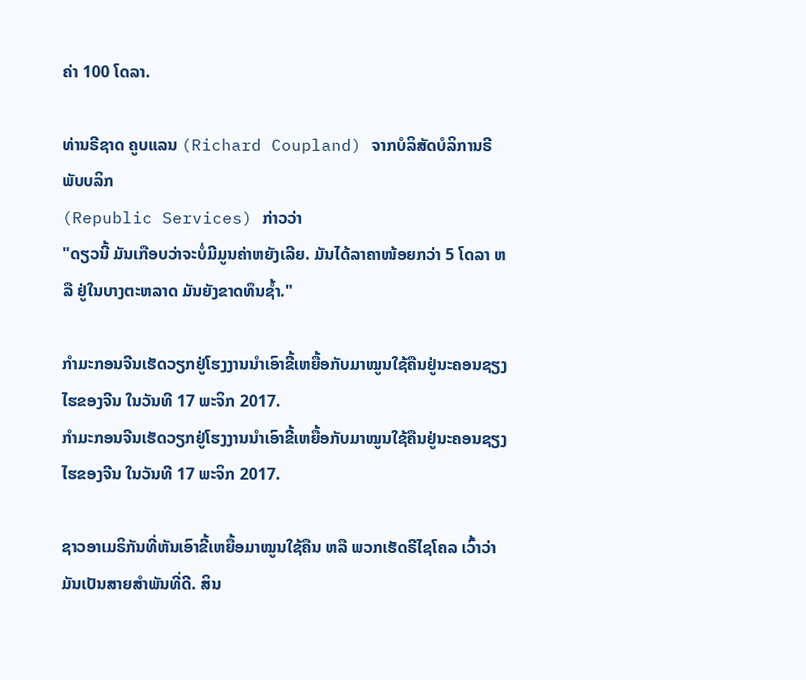ຄ່າ 100 ໂດລາ.

ທ່ານຣີຊາດ ຄູບແລນ (Richard Coupland) ຈາກບໍລິສັດບໍລິການຣີພັບບລິກ
(Republic Services) ກ່າວວ່າ
"ດຽວນີ້ ມັນເກືອບວ່າຈະບໍ່ມີມູນຄ່າຫຍັງເລີຍ. ມັນໄດ້ລາຄາໜ້ອຍກວ່າ 5 ໂດລາ ຫລື ຢູ່ໃນບາງຕະຫລາດ ມັນຍັງຂາດທຶນຊໍ້າ."

ກໍາມະກອນຈີນເຮັດວຽກຢູ່ໂຮງງານນໍາເອົາຂີ້ເຫຍື້ອກັບມາໝູນໃຊ້ຄືນຢູ່ນະຄອນຊຽງໄຮຂອງຈີນ ໃນວັນທີ 17 ພະຈິກ 2017.
ກໍາມະກອນຈີນເຮັດວຽກຢູ່ໂຮງງານນໍາເອົາຂີ້ເຫຍື້ອກັບມາໝູນໃຊ້ຄືນຢູ່ນະຄອນຊຽງໄຮຂອງຈີນ ໃນວັນທີ 17 ພະຈິກ 2017.

ຊາວອາເມຣິກັນທີ່ຫັນເອົາຂີ້ເຫຍື້ອມາໝູນໃຊ້ຄືນ ຫລື ພວກເຮັດຣີໄຊໂຄລ ເວົ້າວ່າ
ມັນເປັນສາຍສໍາພັນທີ່ດີ. ສິນ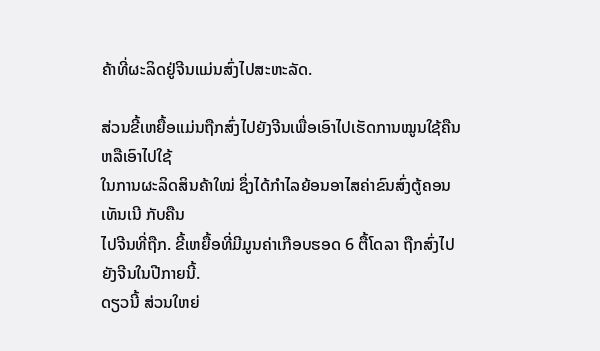ຄ້າທີ່ຜະລິດຢູ່ຈີນແມ່ນສົ່ງໄປສະຫະລັດ.

ສ່ວນຂີ້ເຫຍື້ອແມ່ນຖືກສົ່ງໄປຍັງຈີນເພື່ອເອົາໄປເຮັດການໝູນໃຊ້ຄືນ ຫລືເອົາໄປໃຊ້
ໃນການຜະລິດສິນຄ້າໃໝ່ ຊຶ່ງໄດ້ກໍາໄລຍ້ອນອາໄສຄ່າຂົນສົ່ງຕູ້ຄອນເທັນເນີ ກັບຄືນ
ໄປຈີນທີ່ຖືກ. ຂີ້ເຫຍື້ອທີ່ມີມູນຄ່າເກືອບຮອດ 6 ຕື້ໂດລາ ຖືກສົ່ງໄປ ຍັງຈີນໃນປີກາຍນີ້.
ດຽວນີ້ ສ່ວນໃຫຍ່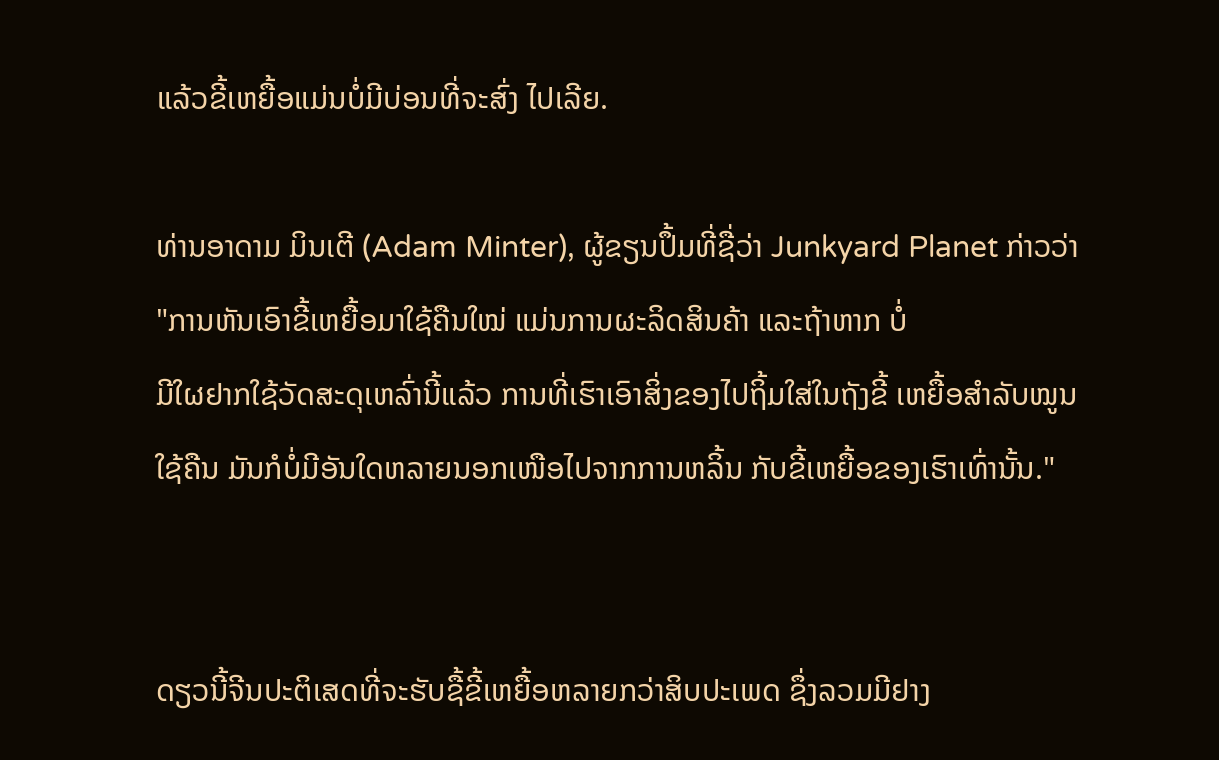ແລ້ວຂີ້ເຫຍື້ອແມ່ນບໍ່ມີບ່ອນທີ່ຈະສົ່ງ ໄປເລີຍ.

ທ່ານອາດາມ ມິນເຕີ (Adam Minter), ຜູ້ຂຽນປຶ້ມທີ່ຊື່ວ່າ Junkyard Planet ກ່າວວ່າ
"ການຫັນເອົາຂີ້ເຫຍື້ອມາໃຊ້ຄືນໃໝ່ ແມ່ນການຜະລິດສິນຄ້າ ແລະຖ້າຫາກ ບໍ່
ມີໃຜຢາກໃຊ້ວັດສະດຸເຫລົ່ານີ້ແລ້ວ ການທີ່ເຮົາເອົາສິ່ງຂອງໄປຖິ້ມໃສ່ໃນຖັງຂີ້ ເຫຍື້ອສໍາລັບໝູນໃຊ້ຄືນ ມັນກໍບໍ່ມີອັນໃດຫລາຍນອກເໜືອໄປຈາກການຫລິ້ນ ກັບຂີ້ເຫຍື້ອຂອງເຮົາເທົ່ານັ້ນ."


ດຽວນີ້ຈີນປະຕິເສດທີ່ຈະຮັບຊື້ຂີ້ເຫຍື້ອຫລາຍກວ່າສິບປະເພດ ຊຶ່ງລວມມີຢາງ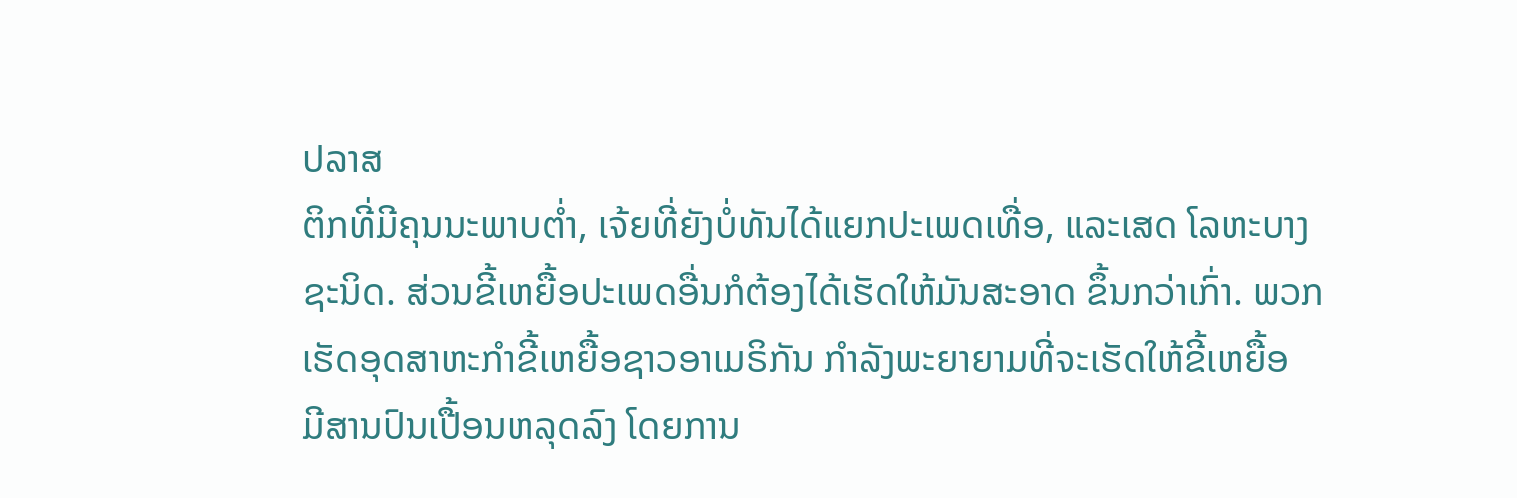ປລາສ
ຕິກທີ່ມີຄຸນນະພາບຕໍ່າ, ເຈ້ຍທີ່ຍັງບໍ່ທັນໄດ້ແຍກປະເພດເທື່ອ, ແລະເສດ ໂລຫະບາງ
ຊະນິດ. ສ່ວນຂີ້ເຫຍື້ອປະເພດອື່ນກໍຕ້ອງໄດ້ເຮັດໃຫ້ມັນສະອາດ ຂຶ້ນກວ່າເກົ່າ. ພວກ
ເຮັດອຸດສາຫະກໍາຂີ້ເຫຍື້ອຊາວອາເມຣິກັນ ກໍາລັງພະຍາຍາມທີ່ຈະເຮັດໃຫ້ຂີ້ເຫຍື້ອ
ມີສານປົນເປື້ອນຫລຸດລົງ ໂດຍການ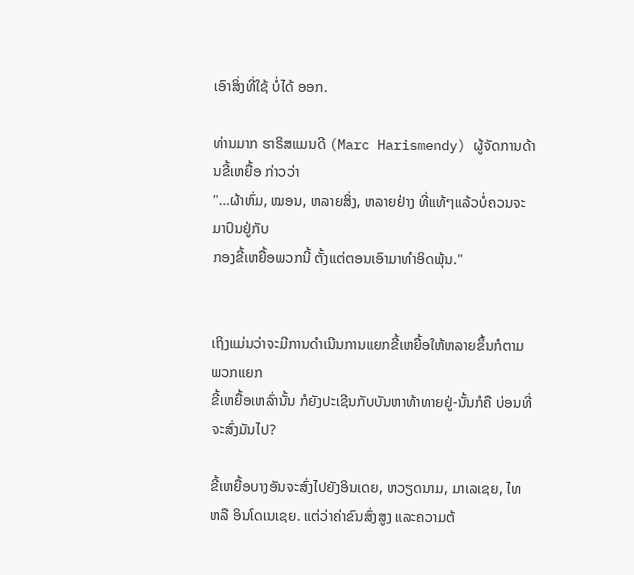ເອົາສິ່ງທີ່ໃຊ້ ບໍ່ໄດ້ ອອກ.

ທ່ານມາກ ຮາຣິສແມນດີ (Marc Harismendy) ຜູ້ຈັດການດ້ານຂີ້ເຫຍື້ອ ກ່າວວ່າ
"…ຜ້າຫົ່ມ, ໝອນ, ຫລາຍສິ່ງ, ຫລາຍຢ່າງ ທີ່ແທ້ໆແລ້ວບໍ່ຄວນຈະ ມາປົນຢູ່ກັບ
ກອງຂີ້ເຫຍື້ອພວກນີ້ ຕັ້ງແຕ່ຕອນເອົາມາທໍາອິດພຸ້ນ."


ເຖິງແມ່ນວ່າຈະມີການດໍາເນີນການແຍກຂີ້ເຫຍື້ອໃຫ້ຫລາຍຂຶ້ນກໍຕາມ ພວກແຍກ
ຂີ້ເຫຍື້ອເຫລົ່ານັ້ນ ກໍຍັງປະເຊີນກັບບັນຫາທ້າທາຍຢູ່-ນັ້ນກໍຄື ບ່ອນທີ່ຈະສົ່ງມັນໄປ?

ຂີ້ເຫຍື້ອບາງອັນຈະສົ່ງໄປຍັງອິນເດຍ, ຫວຽດນາມ, ມາເລເຊຍ, ໄທ ຫລື ອິນໂດເນເຊຍ. ແຕ່ວ່າຄ່າຂົນສົ່ງສູງ ແລະຄວາມຕ້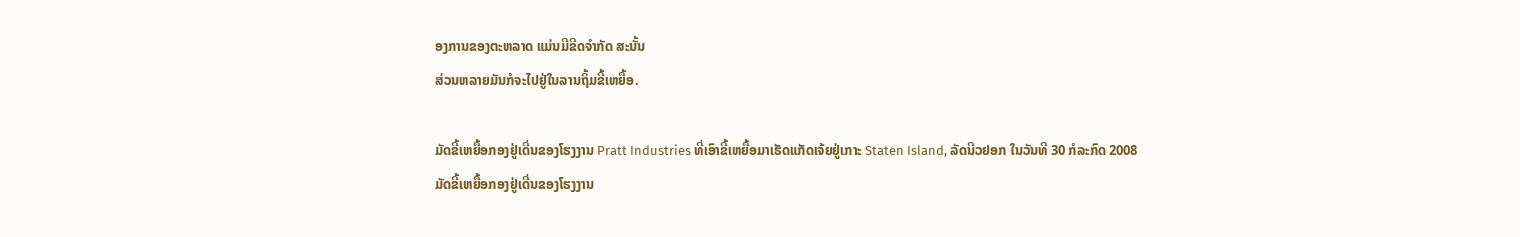ອງການຂອງຕະຫລາດ ແມ່ນມີຂີດຈໍາກັດ ສະນັ້ນ
ສ່ວນຫລາຍມັນກໍຈະໄປຢູ່ໃນລານຖິ້ມຂີ້ເຫຍື້ອ.

ມັດຂີ້ເຫຍື້ອກອງຢູ່ເດີ່ນຂອງໂຮງງານ Pratt Industries ທີ່ເອົາຂີ້ເຫຍື້ອມາເຮັດແກັດເຈ້ຍຢູ່ເກາະ Staten Island, ລັດນີວຢອກ ໃນວັນທີ 30 ກໍລະກົດ 2008
ມັດຂີ້ເຫຍື້ອກອງຢູ່ເດີ່ນຂອງໂຮງງານ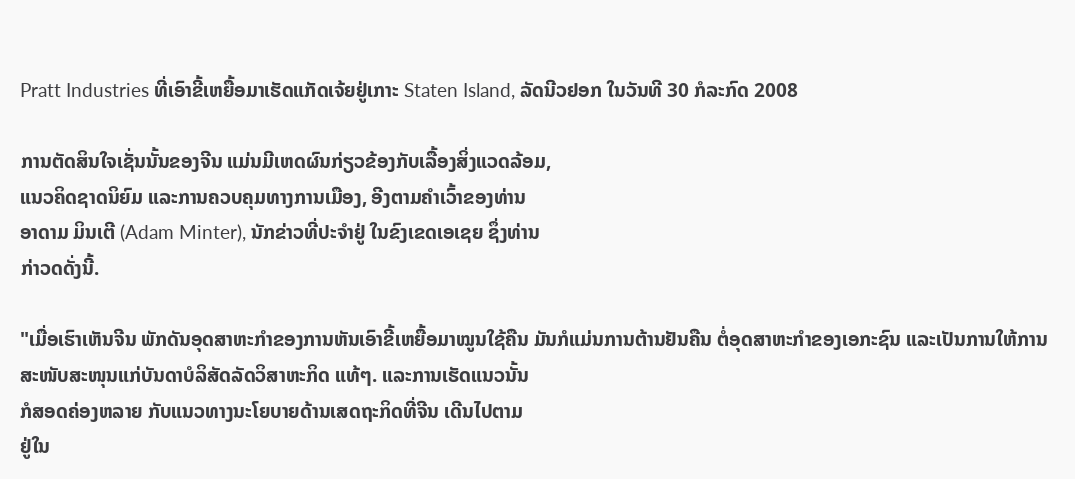Pratt Industries ທີ່ເອົາຂີ້ເຫຍື້ອມາເຮັດແກັດເຈ້ຍຢູ່ເກາະ Staten Island, ລັດນີວຢອກ ໃນວັນທີ 30 ກໍລະກົດ 2008

ການຕັດສິນໃຈເຊັ່ນນັ້ນຂອງຈີນ ແມ່ນມີເຫດຜົນກ່ຽວຂ້ອງກັບເລື້ອງສິ່ງແວດລ້ອມ,
ແນວຄິດຊາດນິຍົມ ແລະການຄວບຄຸມທາງການເມືອງ, ອີງຕາມຄໍາເວົ້າຂອງທ່ານ
ອາດາມ ມິນເຕີ (Adam Minter), ນັກຂ່າວທີ່ປະຈໍາຢູ່ ໃນຂົງເຂດເອເຊຍ ຊຶ່ງທ່ານ
ກ່າວດດັ່ງນີ້.

"ເມື່ອເຮົາເຫັນຈີນ ພັກດັນອຸດສາຫະກໍາຂອງການຫັນເອົາຂີ້ເຫຍື້ອມາໝູນໃຊ້ຄືນ ມັນກໍແມ່ນການຕ້ານຢັນຄືນ ຕໍ່ອຸດສາຫະກໍາຂອງເອກະຊົນ ແລະເປັນການໃຫ້ການ
ສະໜັບສະໜຸນແກ່ບັນດາບໍລິສັດລັດວິສາຫະກິດ ແທ້ໆ. ແລະການເຮັດແນວນັ້ນ
ກໍສອດຄ່ອງຫລາຍ ກັບແນວທາງນະໂຍບາຍດ້ານເສດຖະກິດທີ່ຈີນ ເດີນໄປຕາມ
ຢູ່ໃນ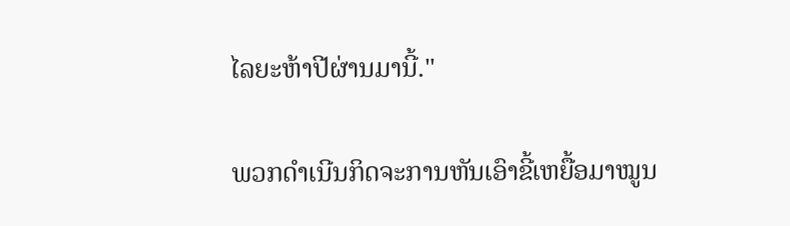ໄລຍະຫ້າປີຜ່ານມານີ້."

ພວກດໍາເນີນກິດຈະການຫັນເອົາຂີ້ເຫຍື້ອມາໝູນ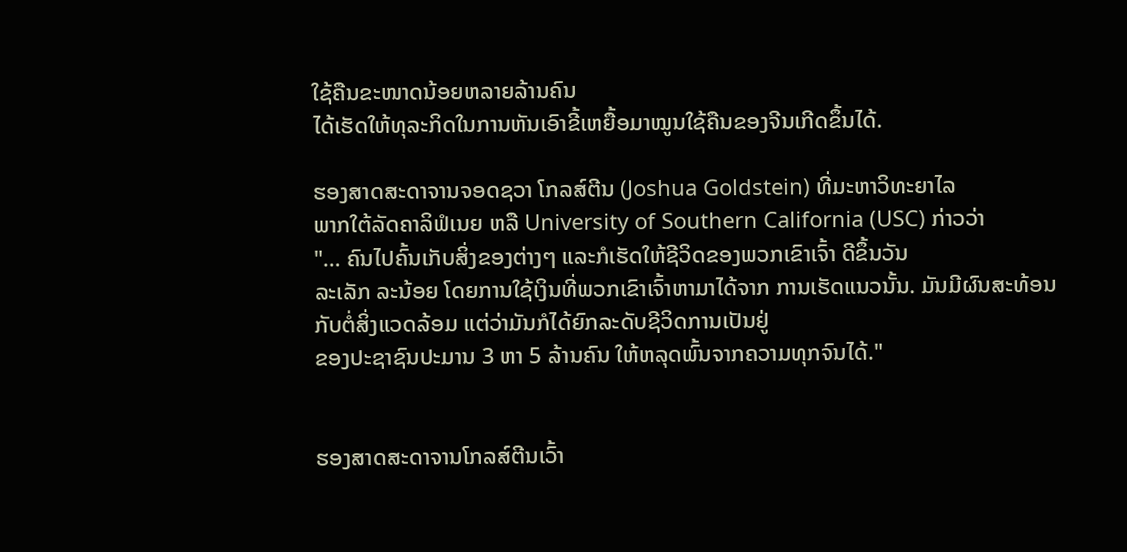ໃຊ້ຄືນຂະໜາດນ້ອຍຫລາຍລ້ານຄົນ
ໄດ້ເຮັດໃຫ້ທຸລະກິດໃນການຫັນເອົາຂີ້ເຫຍື້ອມາໝູນໃຊ້ຄືນຂອງຈີນເກີດຂຶ້ນໄດ້.

ຮອງສາດສະດາຈານຈອດຊວາ ໂກລສ໌ຕີນ (Joshua Goldstein) ທີ່ມະຫາວິທະຍາໄລ
ພາກໃຕ້ລັດຄາລິຟໍເນຍ ຫລື University of Southern California (USC) ກ່າວວ່າ
"… ຄົນໄປຄົ້ນເກັບສິ່ງຂອງຕ່າງໆ ແລະກໍເຮັດໃຫ້ຊີວິດຂອງພວກເຂົາເຈົ້າ ດີຂຶ້ນວັນ
ລະເລັກ ລະນ້ອຍ ໂດຍການໃຊ້ເງິນທີ່ພວກເຂົາເຈົ້າຫາມາໄດ້ຈາກ ການເຮັດແນວນັ້ນ. ມັນມີຜົນສະທ້ອນກັບຕໍ່ສິ່ງແວດລ້ອມ ແຕ່ວ່າມັນກໍໄດ້ຍົກລະດັບຊີວິດການເປັນຢູ່
ຂອງປະຊາຊົນປະມານ 3 ຫາ 5 ລ້ານຄົນ ໃຫ້ຫລຸດພົ້ນຈາກຄວາມທຸກຈົນໄດ້."


ຮອງສາດສະດາຈານໂກລສ໌ຕີນເວົ້າ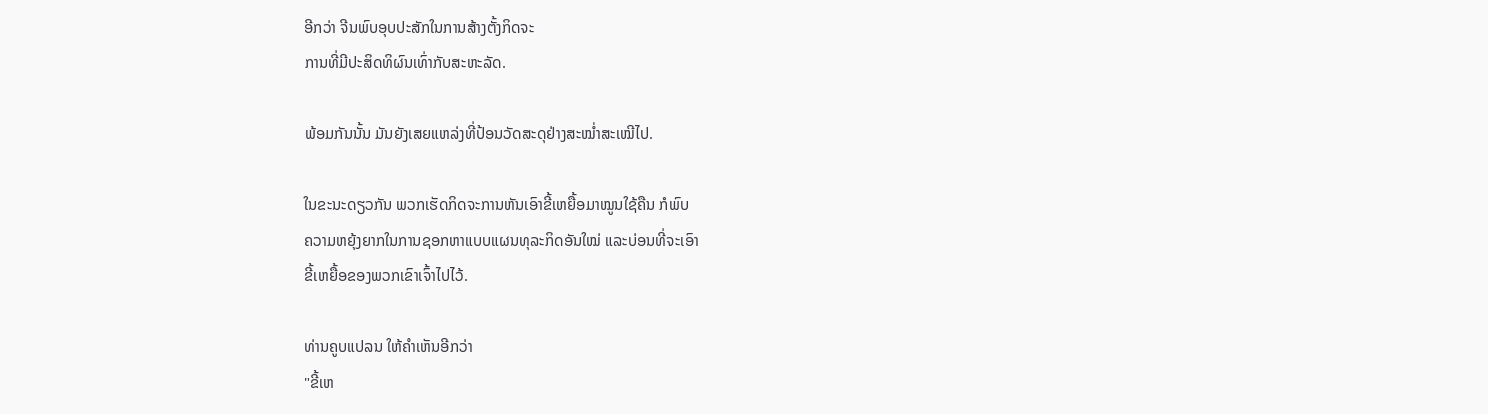ອີກວ່າ ຈີນພົບອຸບປະສັກໃນການສ້າງຕັ້ງກິດຈະ
ການທີ່ມີປະສິດທິຜົນເທົ່າກັບສະຫະລັດ.

ພ້ອມກັນນັ້ນ ມັນຍັງເສຍແຫລ່ງທີ່ປ້ອນວັດສະດຸຢ່າງສະໝໍ່າສະເໝີໄປ.

ໃນຂະນະດຽວກັນ ພວກເຮັດກິດຈະການຫັນເອົາຂີ້ເຫຍື້ອມາໝູນໃຊ້ຄືນ ກໍພົບ
ຄວາມຫຍຸ້ງຍາກໃນການຊອກຫາແບບແຜນທຸລະກິດອັນໃໝ່ ແລະບ່ອນທີ່ຈະເອົາ
ຂີ້ເຫຍື້ອຂອງພວກເຂົາເຈົ້າໄປໄວ້.

ທ່ານຄູບແປລນ ໃຫ້ຄໍາເຫັນອີກວ່າ
"ຂີ້ເຫ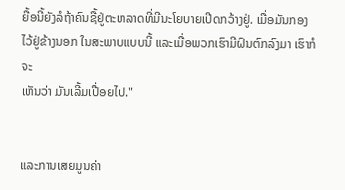ຍື້ອນີ້ຍັງລໍຖ້າຄົນຊື້ຢູ່ຕະຫລາດທີ່ມີນະໂຍບາຍເປີດກວ້າງຢູ່. ເມື່ອມັນກອງ ໄວ້ຢູ່ຂ້າງນອກ ໃນສະພາບແບບນີ້ ແລະເມື່ອພວກເຮົາມີຝົນຕົກລົງມາ ເຮົາກໍຈະ
ເຫັນວ່າ ມັນເລີ້ມເປື່ອຍໄປ."


ແລະການເສຍມູນຄ່າ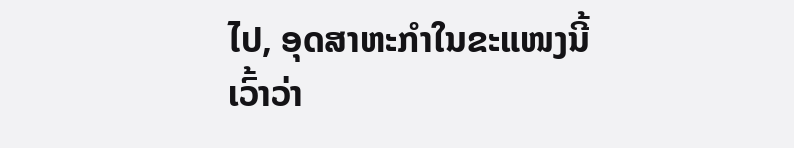ໄປ, ອຸດສາຫະກໍາໃນຂະແໜງນີ້ເວົ້າວ່າ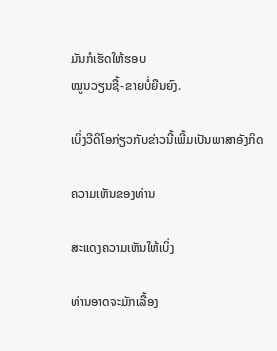ມັນກໍເຮັດໃຫ້ຮອບ
ໝູນວຽນຊື້-ຂາຍບໍ່ຍືນຍົງ.

ເບິ່ງວີດິໂອກ່ຽວກັບຂ່າວນີ້ເພີ້ມເປັນພາສາອັງກິດ

ຄວາມເຫັນຂອງທ່ານ

ສະແດງຄວາມເຫັນໃຫ້ເບິ່ງ

ທ່ານອາດຈະມັກເລື້ອງ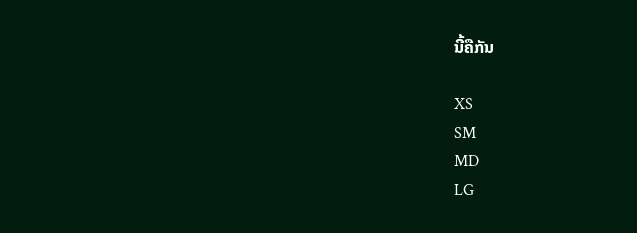ນີ້ຄືກັນ

XS
SM
MD
LG